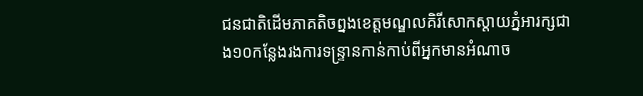ជនជាតិដើមភាគតិចព្នងខេត្តមណ្ឌលគិរីសោកស្តាយភ្នំអារក្សជាង១០កន្លែងរងការទន្ទ្រានកាន់កាប់ពីអ្នកមានអំណាច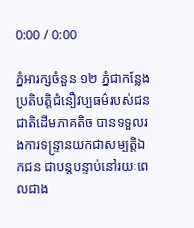0:00 / 0:00

ភ្នំអារក្សចំនួន ១២ ភ្នំជាកន្លែងប្រតិបត្តិជំនឿវប្បធម៌របស់ជនជាតិដើមភាគតិច បានទទួលរងការទន្ទ្រានយកជាសម្បត្តិឯកជន ជាបន្តបន្ទាប់នៅរយៈពេលជាង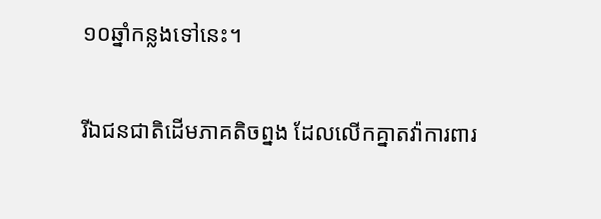១០ឆ្នាំកន្លងទៅនេះ។

រីឯជនជាតិដើមភាគតិចព្នង ដែលលើកគ្នាតវ៉ាការពារ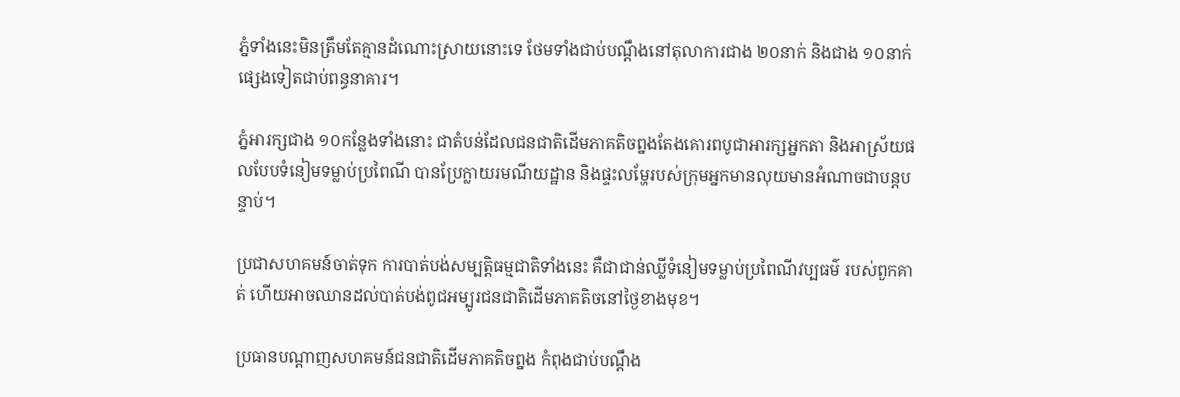ភ្នំទាំងនេះមិនត្រឹមតែគ្មានដំណោះស្រាយនោះទេ ថែមទាំងជាប់បណ្តឹងនៅតុលាការជាង ២០នាក់ និងជាង ១០នាក់ផ្សេងទៀតជាប់ពន្ធនាគារ។

ភ្នំអារក្សជាង ១០កន្លែងទាំងនោះ ជាតំបន់ដែលជនជាតិដើមភាគតិចព្នងតែងគោរពបូជាអារក្សអ្នកតា និងអាស្រ័យផលបែបទំនៀមទម្លាប់ប្រពៃណី បានប្រែក្លាយរមណីយដ្ឋាន និងផ្ទះលម្ហែរបស់ក្រុមអ្នកមានលុយមានអំណាចជាបន្តបន្ទាប់។

ប្រជាសហគមន៍ចាត់ទុក ការបាត់បង់សម្បត្តិធម្មជាតិទាំងនេះ គឺជាជាន់ឈ្លីទំនៀមទម្លាប់ប្រពៃណីវប្បធម៌ របស់ពួកគាត់ ហើយអាចឈានដល់បាត់បង់ពូជអម្បូរជនជាតិដើមភាគតិចនៅថ្ងៃខាងមុខ។

ប្រធានបណ្ដាញសហគមន៍ជនជាតិដើមភាគតិចព្នង កំពុងជាប់បណ្តឹង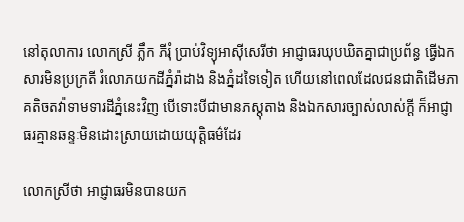នៅតុលាការ លោកស្រី ភ្លឹក ភីរុំ ប្រាប់វិទ្យុអាស៊ីសេរីថា អាជ្ញាធរឃុបឃិតគ្នាជាប្រព័ន្ធ ធ្វើឯកសារមិនប្រក្រតី រំលោភយកដីភ្នំរ៉ាដាង និងភ្នំដទៃទៀត ហើយនៅពេលដែលជនជាតិដើមភាគតិចតវ៉ាទាមទារដីភ្នំនេះវិញ បើទោះបីជាមានភស្តុតាង និងឯកសារច្បាស់លាស់ក្តី ក៏អាជ្ញាធរគ្មានឆន្ទៈមិនដោះស្រាយដោយយុត្តិធម៌ដែរ

លោកស្រីថា អាជ្ញាធរមិនបានយក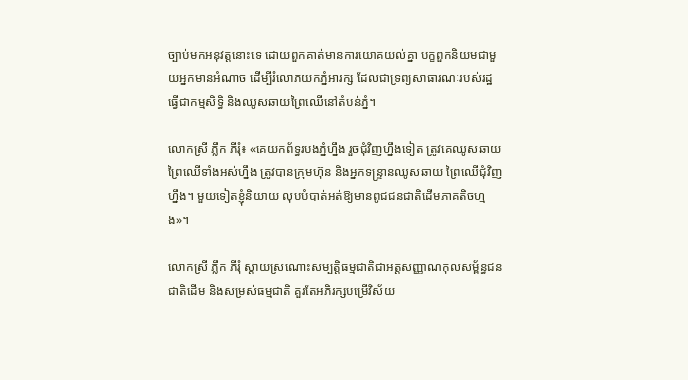ច្បាប់មកអនុវត្តនោះទេ ដោយពួកគាត់មានការយោគយល់គ្នា បក្ខពួកនិយមជាមួយអ្នកមានអំណាច ដើម្បីរំលោភយកភ្នំអារក្ស ដែលជាទ្រព្យសាធារណៈរបស់រដ្ឋធ្វើជាកម្មសិទ្ធិ និងឈូសឆាយព្រៃឈើនៅតំបន់ភ្នំ។

លោកស្រី ភ្លឹក ភីរុំ៖ «គេយកព័ទ្ធរបងភ្នំហ្នឹង រួចជុំវិញហ្នឹងទៀត ត្រូវគេឈូសឆាយព្រៃឈើទាំងអស់ហ្នឹង ត្រូវបានក្រុមហ៊ុន និងអ្នកទន្ទ្រានឈូសឆាយ ព្រៃឈើជុំវិញហ្នឹង។ មួយទៀតខ្ញុំនិយាយ លុបបំបាត់អត់ឱ្យមានពូជជនជាតិដើមភាគតិចហ្មង»។

លោកស្រី ភ្លឹក ភីរុំ ស្តាយស្រណោះសម្បត្តិធម្មជាតិជាអត្តសញ្ញាណកុលសម្ព័ន្ធជនជាតិដើម និងសម្រស់ធម្មជាតិ គួរតែអភិរក្សបម្រើវិស័យ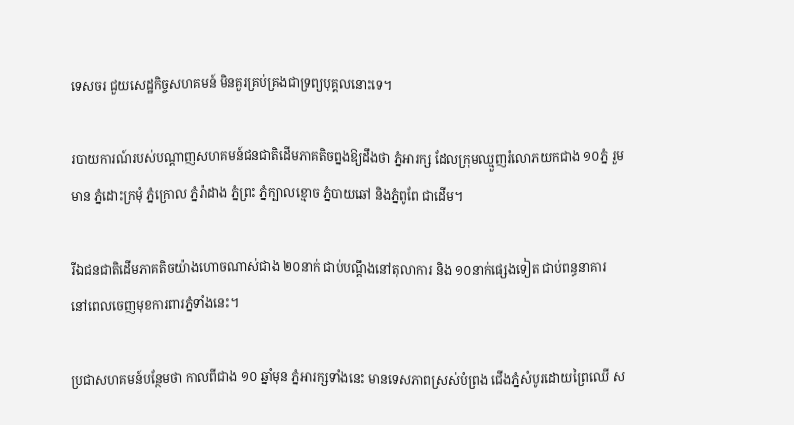ទេសចរ ជួយសេដ្ឋកិច្ចសហគមន៍ មិនគួរគ្រប់គ្រងជាទ្រព្យបុគ្គលនោះទេ។

របាយការណ៍របស់បណ្តាញសហគមន៍ជនជាតិដើមភាគតិចព្នងឱ្យដឹងថា ភ្នំអារក្ស ដែលក្រុមឈ្មួញរំលោភយកជាង ១០ភ្នំ រួមមាន ភ្នំដោះក្រមុំ ភ្នំក្រោល ភ្នំរ៉ាដាង ភ្នំព្រះ ភ្នំក្បាលខ្មោច ភ្នំបាយឆៅ និងភ្នំពូពែ ជាដើម។

រីឯជនជាតិដើមភាគតិចយ៉ាងហោចណាស់ជាង ២០នាក់ ជាប់បណ្តឹងនៅតុលាការ និង ១០នាក់ផ្សេងទៀត ជាប់ពន្ធនាគារ នៅពេលចេញមុខការពារភ្នំទាំងនេះ។

ប្រជាសហគមន៍បន្ថែមថា កាលពីជាង ១០ ឆ្នាំមុន ភ្នំអារក្សទាំងនេះ មានទេសភាពស្រស់បំព្រង ជើងភ្នំសំបូរដោយព្រៃឈើ ស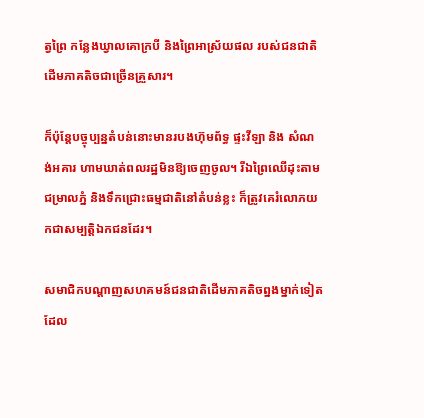ត្វព្រៃ កន្លែងឃ្វាលគោក្របី និងព្រៃអាស្រ័យផល របស់ជនជាតិដើមភាគតិចជាច្រើនគ្រួសារ។

ក៏ប៉ុន្តែបច្ចុប្បន្នតំបន់នោះមានរបងហ៊ុមព័ទ្ធ ផ្ទះវីឡា និង សំណង់អគារ ហាមឃាត់ពលរដ្ឋមិនឱ្យចេញចូល។ រីឯព្រៃឈើដុះតាមជម្រាលភ្នំ និងទឹកជ្រោះធម្មជាតិនៅតំបន់ខ្លះ ក៏ត្រូវគេរំលោភយកជាសម្បត្តិឯកជនដែរ។

សមាជិកបណ្ដាញសហគមន៍ជនជាតិដើមភាគតិចព្នងម្នាក់ទៀតដែល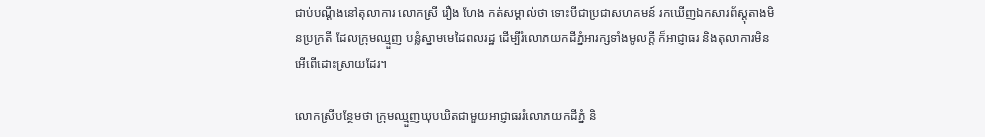ជាប់បណ្តឹងនៅតុលាការ លោកស្រី រឿង ហែង កត់សម្គាល់ថា ទោះបីជាប្រជាសហគមន៍ រកឃើញឯកសារព័ស្តុតាងមិនប្រក្រតី ដែលក្រុមឈ្មួញ បន្លំស្នាមមេដៃពលរដ្ឋ ដើម្បីរំលោភយកដីភ្នំអារក្សទាំងមូលក្តី ក៏អាជ្ញាធរ និងតុលាការមិនអើពើដោះស្រាយដែរ។

លោកស្រីបន្ថែមថា ក្រុមឈ្មួញឃុបឃិតជាមួយអាជ្ញាធររំលោភយកដីភ្នំ និ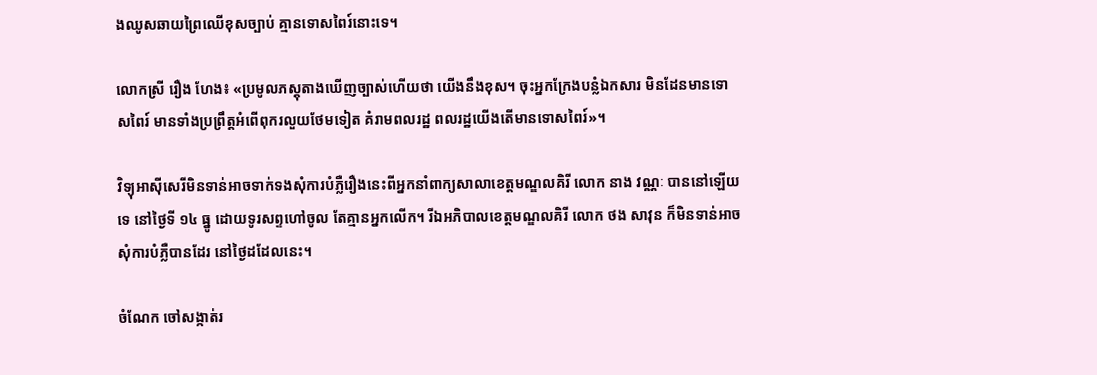ងឈូសឆាយព្រៃឈើខុសច្បាប់ គ្មានទោសពៃរ៍នោះទេ។

លោកស្រី រឿង ហែង៖ «ប្រមូលភស្តុតាងឃើញច្បាស់ហើយថា យើងនឹងខុស។ ចុះអ្នកក្រែងបន្លំឯកសារ មិនដែនមានទោសពៃរ៍ មានទាំងប្រព្រឹត្តអំពើពុករលួយថែមទៀត គំរាមពលរដ្ឋ ពលរដ្ឋយើងតើមានទោសពៃរ៍»។

វិទ្យុអាស៊ីសេរីមិនទាន់អាចទាក់ទងសុំការបំភ្លឺរឿងនេះពីអ្នកនាំពាក្យសាលាខេត្តមណ្ឌលគិរី លោក នាង វណ្ណៈ បាននៅឡើយទេ នៅថ្ងៃទី ១៤ ធ្នូ ដោយទូរសព្ទហៅចូល តែគ្មានអ្នកលើក។ រីឯអភិបាលខេត្តមណ្ឌលគិរី លោក ថង សាវុន ក៏មិនទាន់អាចសុំការបំភ្លឺបានដែរ នៅថ្ងៃដដែលនេះ។

ចំណែក ចៅសង្កាត់រ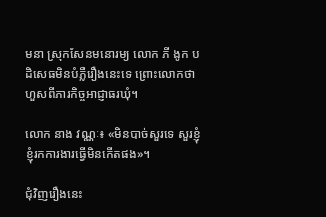មនា ស្រុកសែនមនោរម្យ លោក ភី ងូក បដិសេធមិនបំភ្លឺរឿងនេះទេ ព្រោះលោកថា ហួសពីភារកិច្ចអាជ្ញាធរឃុំ។

លោក នាង វណ្ណៈ៖ «មិនបាច់សួរទេ សួរខ្ញុំ ខ្ញុំរកការងារធ្វើមិនកើតផង»។

ជុំវិញរឿងនេះ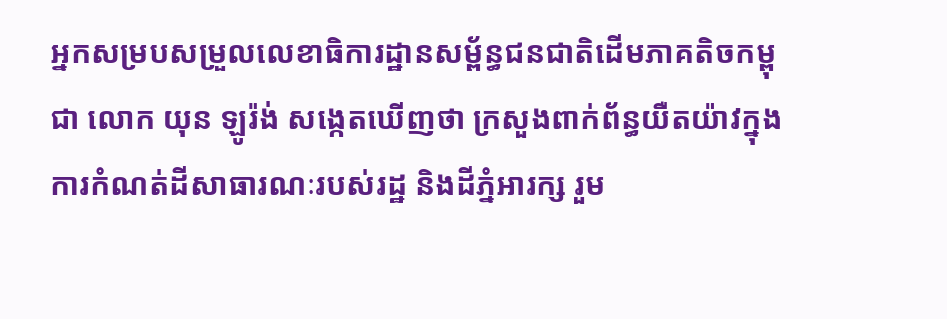អ្នកសម្របសម្រួលលេខាធិការដ្ឋានសម្ព័ន្ធជនជាតិដើមភាគតិចកម្ពុជា លោក យុន ឡូរ៉ង់ សង្កេតឃើញថា ក្រសួងពាក់ព័ន្ធយឺតយ៉ាវក្នុងការកំណត់ដីសាធារណៈរបស់រដ្ឋ និងដីភ្នំអារក្ស រួម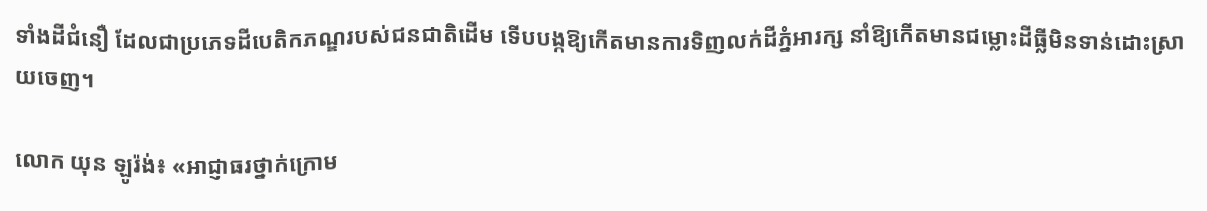ទាំងដីជំនឿ ដែលជាប្រភេទដីបេតិកភណ្ឌរបស់ជនជាតិដើម ទើបបង្កឱ្យកើតមានការទិញលក់ដីភ្នំអារក្ស នាំឱ្យកើតមានជម្លោះដីធ្លីមិនទាន់ដោះស្រាយចេញ។

លោក យុន ឡូរ៉ង់៖ «អាជ្ញាធរថ្នាក់ក្រោម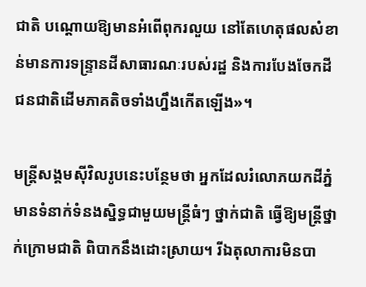ជាតិ បណ្តោយឱ្យមានអំពើពុករលួយ នៅតែហេតុផលសំខាន់មានការទន្ទ្រានដីសាធារណៈរបស់រដ្ឋ និងការបែងចែកដីជនជាតិដើមភាគតិចទាំងហ្នឹងកើតឡើង»។

មន្ត្រីសង្គមស៊ីវិលរូបនេះបន្ថែមថា អ្នកដែលរំលោភយកដីភ្នំ មានទំនាក់ទំនងស្និទ្ធជាមួយមន្ត្រីធំៗ ថ្នាក់ជាតិ ធ្វើឱ្យមន្ត្រីថ្នាក់ក្រោមជាតិ ពិបាកនឹងដោះស្រាយ។ រីឯតុលាការមិនបា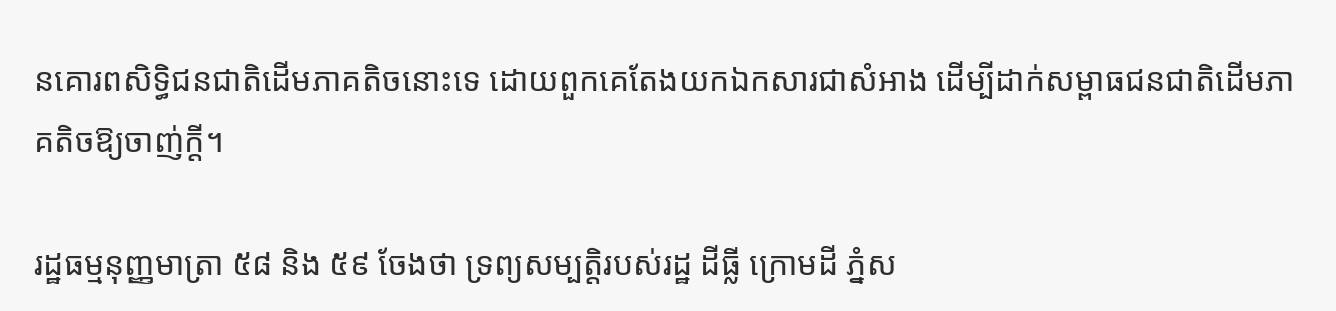នគោរពសិទ្ធិជនជាតិដើមភាគតិចនោះទេ ដោយពួកគេតែងយកឯកសារជាសំអាង ដើម្បីដាក់សម្ពាធជនជាតិដើមភាគតិចឱ្យចាញ់ក្តី។

រដ្ឋធម្មនុញ្ញមាត្រា ៥៨ និង ៥៩ ចែងថា ទ្រព្យសម្បត្តិរបស់រដ្ឋ ដីធ្លី ក្រោមដី ភ្នំស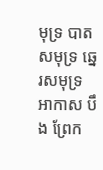មុទ្រ បាតសមុទ្រ ឆ្នេរសមុទ្រ អាកាស បឹង ព្រែក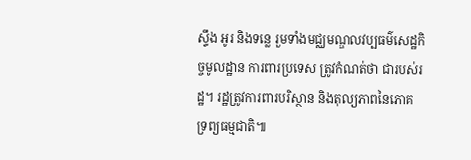ស្ទឹង អូរ និងទន្លេ រួមទាំងមជ្ឈមណ្ឌលវប្បធម៌សេដ្ឋកិច្ចមូលដ្ឋាន ការពារប្រទេស ត្រូវកំណត់ថា ជារបស់រដ្ឋ។ រដ្ឋត្រូវការពារបរិស្ថាន និងតុល្យភាពនៃភោគទ្រព្យធម្មជាតិ៕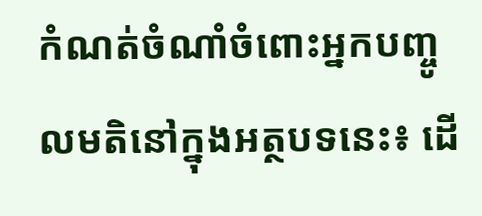កំណត់ចំណាំចំពោះអ្នកបញ្ចូលមតិនៅក្នុងអត្ថបទនេះ៖ ដើ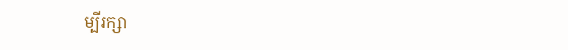ម្បីរក្សា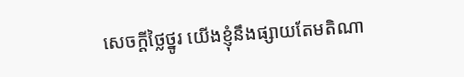សេចក្ដីថ្លៃថ្នូរ យើងខ្ញុំនឹងផ្សាយតែមតិណា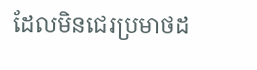ដែលមិនជេរប្រមាថដ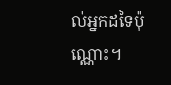ល់អ្នកដទៃប៉ុណ្ណោះ។